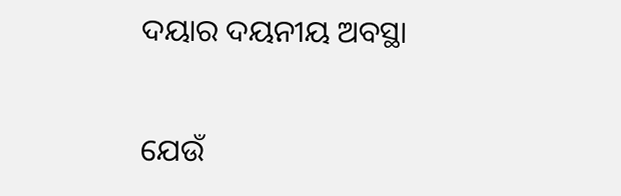ଦୟାର ଦୟନୀୟ ଅବସ୍ଥା

ଯେଉଁ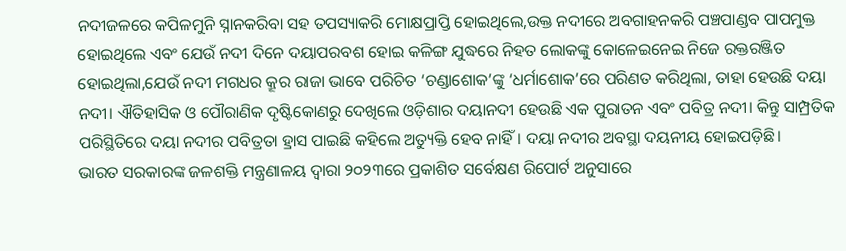ନଦୀଜଳରେ କପିଳମୁନି ସ୍ନାନକରିବା ସହ ତପସ୍ୟାକରି ମୋକ୍ଷପ୍ରାପ୍ତି ହୋଇଥିଲେ,ଉକ୍ତ ନଦୀରେ ଅବଗାହନକରି ପଞ୍ଚପାଣ୍ଡବ ପାପମୁକ୍ତ ହୋଇଥିଲେ ଏବଂ ଯେଉଁ ନଦୀ ଦିନେ ଦୟାପରବଶ ହୋଇ କଳିଙ୍ଗ ଯୁଦ୍ଧରେ ନିହତ ଲୋକଙ୍କୁ କୋଳେଇନେଇ ନିଜେ ରକ୍ତରଞ୍ଜିତ ହୋଇଥିଲା,ଯେଉଁ ନଦୀ ମଗଧର କ୍ରୂର ରାଜା ଭାବେ ପରିଚିତ ‘ଚଣ୍ଡାଶୋକ’ଙ୍କୁ ‘ଧର୍ମାଶୋକ’ରେ ପରିଣତ କରିଥିଲା, ତାହା ହେଉଛି ଦୟା ନଦୀ। ଐତିହାସିକ ଓ ପୌରାଣିକ ଦୃଷ୍ଟିକୋଣରୁ ଦେଖିଲେ ଓଡ଼ିଶାର ଦୟାନଦୀ ହେଉଛି ଏକ ପୁରାତନ ଏବଂ ପବିତ୍ର ନଦୀ। କିନ୍ତୁ ସାମ୍ପ୍ରତିକ ପରିସ୍ଥିତିରେ ଦୟା ନଦୀର ପବିତ୍ରତା ହ୍ରାସ ପାଇଛି କହିଲେ ଅତ୍ୟୁକ୍ତି ହେବ ନାହିଁ। ଦୟା ନଦୀର ଅବସ୍ଥା ଦୟନୀୟ ହୋଇପଡ଼ିଛି।
ଭାରତ ସରକାରଙ୍କ ଜଳଶକ୍ତି ମନ୍ତ୍ରଣାଳୟ ଦ୍ୱାରା ୨୦୨୩ରେ ପ୍ରକାଶିତ ସର୍ବେକ୍ଷଣ ରିପୋର୍ଟ ଅନୁସାରେ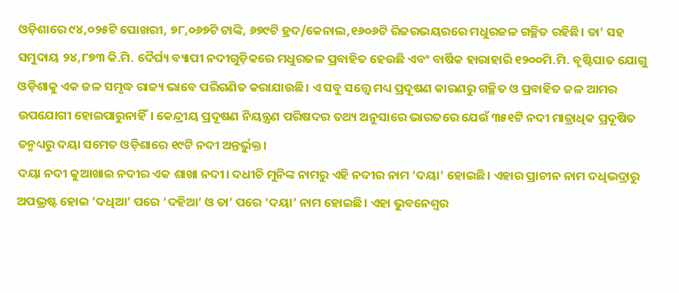ଓଡ଼ିଶାରେ ୯୪,୦୨୫ଟି ପୋଖରୀ, ୭୮,୦୬୭ଟି ଟାଙ୍କି, ୬୭୯ଟି ହ୍ରଦ/କେନାଲ,୧୬୦୬ଟି ରିଜରଭୟରରେ ମଧୁରଜଳ ଗଚ୍ଛିତ ରହିଛି। ତା’ ସହ ସମୁଦାୟ ୨୪,୮୭୩ କି.ମି. ଦୈର୍ଘ୍ୟ ବ୍ୟାପୀ ନଦୀଗୁଡ଼ିକରେ ମଧୁରଜଳ ପ୍ରବାହିତ ହେଉଛି ଏବଂ ବାର୍ଷିକ ହାରାହାରି ୧୨୦୦ମି.ମି. ବୃଷ୍ଟିପାତ ଯୋଗୁ ଓଡ଼ିଶାକୁ ଏକ ଜଳ ସମୃଦ୍ଧ ରାଜ୍ୟ ଭାବେ ପରିଗଣିତ କରାଯାଉଛି। ଏ ସବୁ ସତ୍ତ୍ୱେ ମଧ୍ୟ ପ୍ରଦୂଷଣ କାରଣରୁ ଗଚ୍ଛିତ ଓ ପ୍ରବାହିତ ଜଳ ଆମର ଉପଯୋଗୀ ହୋଇପାରୁନାହିଁ। କେନ୍ଦ୍ରୀୟ ପ୍ରଦୂଷଣ ନିୟନ୍ତ୍ରଣ ପରିଷଦର ତଥ୍ୟ ଅନୁସାରେ ଭାରତରେ ଯେଉଁ ୩୫୧ଟି ନଦୀ ମାତ୍ରାଧିକ ପ୍ରଦୂଷିତ ତନ୍ମଧ୍ୟରୁ ଦୟା ସମେତ ଓଡ଼ିଶାରେ ୧୯ଟି ନଦୀ ଅନ୍ତର୍ଭୁକ୍ତ।
ଦୟା ନଦୀ କୁଆଖାଇ ନଦୀର ଏକ ଶାଖା ନଦୀ। ଦଧୀଚି ମୁନିଙ୍କ ନାମରୁ ଏହି ନଦୀର ନାମ ‘ଦୟା’ ହୋଇଛି। ଏହାର ପ୍ରାଚୀନ ନାମ ଦଧିଭଦ୍ରାରୁ ଅପଭ୍ରଷ୍ଟ ହୋଇ ‘ଦଧିଆ’ ପରେ ‘ଦହିଆ’ ଓ ତା’ ପରେ ‘ଦୟା’ ନାମ ହୋଇଛି। ଏହା ଭୁବନେଶ୍ୱର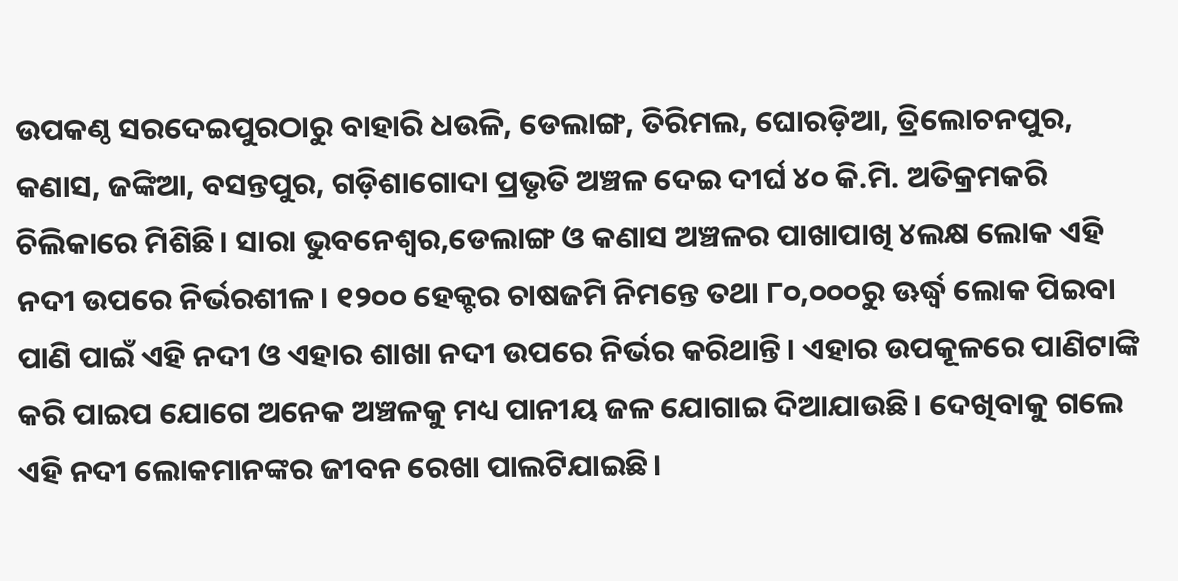ଉପକଣ୍ଠ ସରଦେଇପୁରଠାରୁ ବାହାରି ଧଉଳି, ଡେଲାଙ୍ଗ, ତିରିମଲ, ଘୋରଡ଼ିଆ, ତ୍ରିଲୋଚନପୁର, କଣାସ, ଜଙ୍କିଆ, ବସନ୍ତପୁର, ଗଡ଼ିଶାଗୋଦା ପ୍ରଭୃତି ଅଞ୍ଚଳ ଦେଇ ଦୀର୍ଘ ୪୦ କି.ମି. ଅତିକ୍ରମକରି ଚିଲିକାରେ ମିଶିଛି। ସାରା ଭୁବନେଶ୍ୱର,ଡେଲାଙ୍ଗ ଓ କଣାସ ଅଞ୍ଚଳର ପାଖାପାଖି ୪ଲକ୍ଷ ଲୋକ ଏହି ନଦୀ ଉପରେ ନିର୍ଭରଶୀଳ। ୧୨୦୦ ହେକ୍ଟର ଚାଷଜମି ନିମନ୍ତେ ତଥା ୮୦,୦୦୦ରୁ ଊର୍ଦ୍ଧ୍ୱ ଲୋକ ପିଇବା ପାଣି ପାଇଁ ଏହି ନଦୀ ଓ ଏହାର ଶାଖା ନଦୀ ଉପରେ ନିର୍ଭର କରିଥାନ୍ତି। ଏହାର ଉପକୂଳରେ ପାଣିଟାଙ୍କି କରି ପାଇପ ଯୋଗେ ଅନେକ ଅଞ୍ଚଳକୁ ମଧ୍ୟ ପାନୀୟ ଜଳ ଯୋଗାଇ ଦିଆଯାଉଛି। ଦେଖିବାକୁ ଗଲେ ଏହି ନଦୀ ଲୋକମାନଙ୍କର ଜୀବନ ରେଖା ପାଲଟିଯାଇଛି।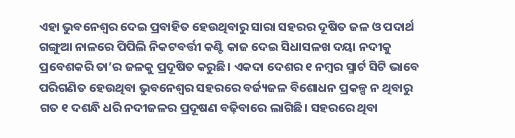ଏହା ଭୁବନେଶ୍ୱର ଦେଇ ପ୍ରବାହିତ ହେଉଥିବାରୁ ସାରା ସହରର ଦୂଷିତ ଜଳ ଓ ପଦାର୍ଥ ଗଙ୍ଗୁଆ ନାଳରେ ପିପିଲି ନିକଟବର୍ତ୍ତୀ କଣ୍ଟି କାଜ ଦେଇ ସିଧାସଳଖ ଦୟା ନଦୀକୁ ପ୍ରବେଶକରି ତା’ର ଜଳକୁ ପ୍ରଦୂଷିତ କରୁଛି। ଏକଦା ଦେଶର ୧ ନମ୍ବର ସ୍ମାର୍ଟ ସିଟି ଭାବେ ପରିଗଣିତ ହେଉଥିବା ଭୁବନେଶ୍ୱର ସହରରେ ବର୍ଜ୍ୟଜଳ ବିଶୋଧନ ପ୍ରକଳ୍ପ ନ ଥିବାରୁ ଗତ ୧ ଦଶନ୍ଧି ଧରି ନଦୀଜଳର ପ୍ରଦୂଷଣ ବଢ଼ିବାରେ ଲାଗିଛି। ସହରରେ ଥିବା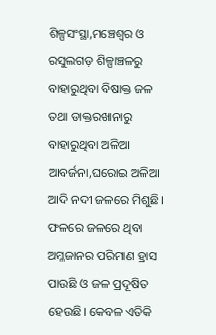ଶିଳ୍ପସଂସ୍ଥା,ମଞ୍ଚେଶ୍ୱର ଓ ରସୁଲଗଡ଼ ଶିଳ୍ପାଞ୍ଚଳରୁ ବାହାରୁଥିବା ବିଷାକ୍ତ ଜଳ ତଥା ଡାକ୍ତରଖାନାରୁ ବାହାରୁଥିବା ଅଳିଆ ଆବର୍ଜନା,ଘରୋଇ ଅଳିଆ ଆଦି ନଦୀ ଜଳରେ ମିଶୁଛି। ଫଳରେ ଜଳରେ ଥିବା ଅମ୍ଳଜାନର ପରିମାଣ ହ୍ରାସ ପାଉଛି ଓ ଜଳ ପ୍ରଦୂଷିତ ହେଉଛି। କେବଳ ଏତିକି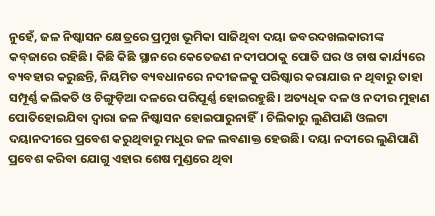ନୁହେଁ, ଜଳ ନିଷ୍କାସନ କ୍ଷେତ୍ରରେ ପ୍ରମୁଖ ଭୂମିକା ସାଜିଥିବା ଦୟା ଜବରଦଖଲକାରୀଙ୍କ କବ୍‌ଜାରେ ରହିଛି। କିଛି କିଛି ସ୍ଥାନରେ କେତେଜଣ ନଦୀପଠାକୁ ପୋତି ଘର ଓ ଚାଷ କାର୍ଯ୍ୟରେ ବ୍ୟବହାର କରୁଛନ୍ତି, ନିୟମିତ ବ୍ୟବଧାନରେ ନଦୀଜଳକୁ ପରିଷ୍କାର କରାଯାଉ ନ ଥିବାରୁ ତାହା ସମ୍ପୂର୍ଣ୍ଣ କଲିକତି ଓ ଚିଙ୍ଗୁଡ଼ିଆ ଦଳରେ ପରିପୂର୍ଣ୍ଣ ହୋଇରହୁଛି। ଅତ୍ୟଧିକ ଦଳ ଓ ନଦୀର ମୁହାଣ ପୋତିହୋଇଯିବା ଦ୍ୱାରା ଜଳ ନିଷ୍କାସନ ହୋଇପାରୁନାହିଁ। ଚିଲିକାରୁ ଲୁଣିପାଣି ଓଲଟା ଦୟାନଦୀରେ ପ୍ରବେଶ କରୁଥିବାରୁ ମଧୁର ଜଳ ଲବଣାକ୍ତ ହେଉଛି। ଦୟା ନଦୀରେ ଲୁଣିପାଣି ପ୍ରବେଶ କରିବା ଯୋଗୁ ଏହାର ଶେଷ ମୁଣ୍ଡରେ ଥିବା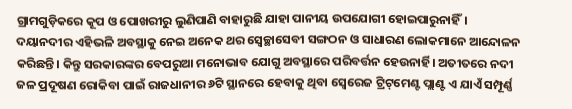ଗ୍ରାମଗୁଡ଼ିକରେ କୂପ ଓ ପୋଖରୀରୁ ଲୁଣିପାଣି ବାହାରୁଛି ଯାହା ପାନୀୟ ଉପଯୋଗୀ ହୋଇପାରୁନାହିଁ।
ଦୟାନଦୀର ଏହିଭଳି ଅବସ୍ଥାକୁ ନେଇ ଅନେକ ଥର ସ୍ବେଚ୍ଛାସେବୀ ସଙ୍ଗଠନ ଓ ସାଧାରଣ ଲୋକମାନେ ଆନ୍ଦୋଳନ କରିଛନ୍ତି। କିନ୍ତୁ ସରକାରଙ୍କର ବେପରୁଆ ମନୋଭାବ ଯୋଗୁ ଅବସ୍ଥାରେ ପରିବର୍ତ୍ତନ ହେଉନାର୍ହି। ଅତୀତରେ ନଦୀ ଜଳ ପ୍ରଦୂଷଣ ରୋକିବା ପାଇଁ ରାଜଧାନୀର ୬ଟି ସ୍ଥାନରେ ହେବାକୁ ଥିବା ସ୍ବେରେଜ ଟ୍ରିଟ୍‌ମେଣ୍ଟ ପ୍ଲାଣ୍ଟ ଏ ଯାଏଁ ସମ୍ପୂର୍ଣ୍ଣ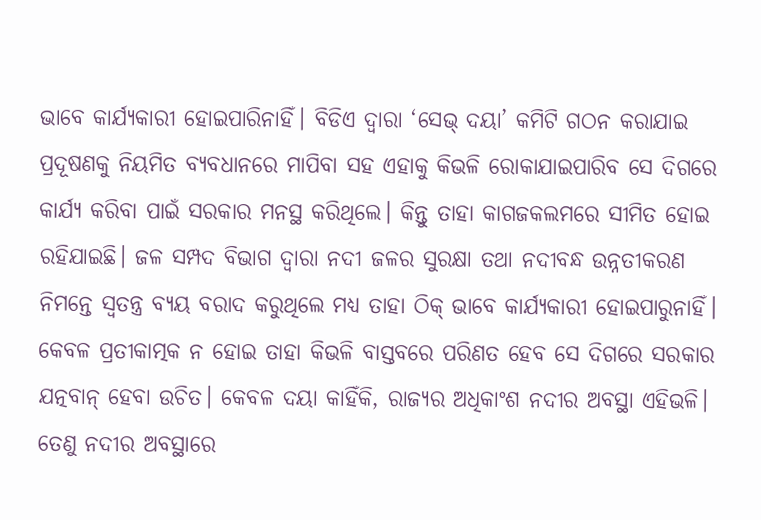ଭାବେ କାର୍ଯ୍ୟକାରୀ ହୋଇପାରିନାହିଁ। ବିଡିଏ ଦ୍ୱାରା ‘ସେଭ୍‌ ଦୟା’ କମିଟି ଗଠନ କରାଯାଇ ପ୍ରଦୂଷଣକୁ ନିୟମିତ ବ୍ୟବଧାନରେ ମାପିବା ସହ ଏହାକୁ କିଭଳି ରୋକାଯାଇପାରିବ ସେ ଦିଗରେ କାର୍ଯ୍ୟ କରିବା ପାଇଁ ସରକାର ମନସ୍ଥ କରିଥିଲେ। କିନ୍ତୁ ତାହା କାଗଜକଲମରେ ସୀମିତ ହୋଇ ରହିଯାଇଛି। ଜଳ ସମ୍ପଦ ବିଭାଗ ଦ୍ୱାରା ନଦୀ ଜଳର ସୁରକ୍ଷା ତଥା ନଦୀବନ୍ଧ ଉନ୍ନତୀକରଣ ନିମନ୍ତେ ସ୍ବତନ୍ତ୍ର ବ୍ୟୟ ବରାଦ କରୁଥିଲେ ମଧ୍ୟ ତାହା ଠିକ୍‌ ଭାବେ କାର୍ଯ୍ୟକାରୀ ହୋଇପାରୁନାହିଁ। କେବଳ ପ୍ରତୀକାତ୍ମକ ନ ହୋଇ ତାହା କିଭଳି ବାସ୍ତବରେ ପରିଣତ ହେବ ସେ ଦିଗରେ ସରକାର ଯତ୍ନବାନ୍‌ ହେବା ଉଚିତ। କେବଳ ଦୟା କାହିଁକି, ରାଜ୍ୟର ଅଧିକାଂଶ ନଦୀର ଅବସ୍ଥା ଏହିଭଳି। ତେଣୁ ନଦୀର ଅବସ୍ଥାରେ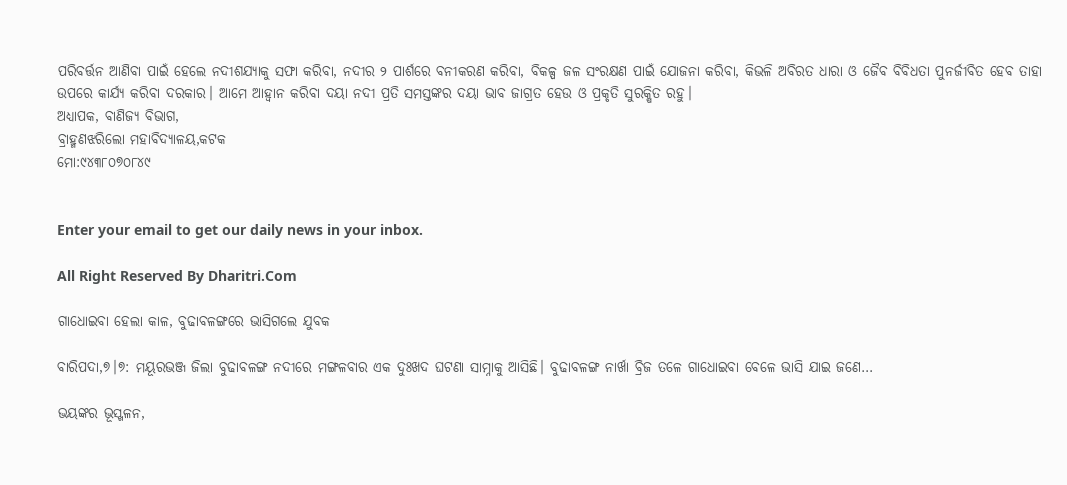ପରିବର୍ତ୍ତନ ଆଣିବା ପାଇଁ ହେଲେ ନଦୀଶଯ୍ୟାକୁ ସଫା କରିବା, ନଦୀର ୨ ପାର୍ଶରେ ବନୀକରଣ କରିବା, ବିକଳ୍ପ ଜଳ ସଂରକ୍ଷଣ ପାଇଁ ଯୋଜନା କରିବା, କିଭଳି ଅବିରତ ଧାରା ଓ ଜୈବ ବିବିଧତା ପୁନର୍ଜୀବିତ ହେବ ତାହା ଉପରେ କାର୍ଯ୍ୟ କରିବା ଦରକାର। ଆମେ ଆହ୍ବାନ କରିବା ଦୟା ନଦୀ ପ୍ରତି ସମସ୍ତଙ୍କର ଦୟା ଭାବ ଜାଗ୍ରତ ହେଉ ଓ ପ୍ରକୃତି ସୁରକ୍ଷିତ ରହୁ।
ଅଧ୍ୟାପକ, ବାଣିଜ୍ୟ ବିଭାଗ,
ବ୍ରାହ୍ମଣଝରିଲୋ ମହାବିଦ୍ୟାଳୟ,କଟକ
ମୋ:୯୪୩୮୦୭୦୮୪୯


Enter your email to get our daily news in your inbox.

All Right Reserved By Dharitri.Com

ଗାଧୋଇବା ହେଲା କାଳ, ବୁଢାବଳଙ୍ଗରେ ଭାସିଗଲେ ଯୁବକ

ବାରିପଦା,୭।୭: ମୟୂରଭଞ୍ଜ ଜିଲା ବୁଢାବଳଙ୍ଗ ନଦୀରେ ମଙ୍ଗଳବାର ଏକ ଦୁଃଖଦ ଘଟଣା ସାମ୍ନାକୁ ଆସିଛି। ବୁଢାବଳଙ୍ଗ ନାର୍ଖା ବ୍ରିଜ ତଳେ ଗାଧୋଇବା ବେଳେ ଭାସି ଯାଇ ଜଣେ…

ଭୟଙ୍କର ଭୂସ୍ଖଳନ,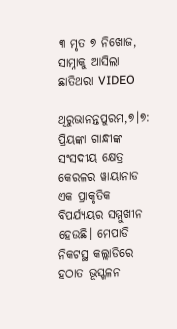୩ ମୃତ ୭ ନିଖୋଜ, ସାମ୍ନାକୁ ଆସିଲା ଛାତିଥରା VIDEO

ଥିରୁଭାନନ୍ତପୁରମ,୭।୭: ପ୍ରିୟଙ୍କା ଗାନ୍ଧୀଙ୍କ ସଂସଦୀୟ କ୍ଷେତ୍ର କେରଳର ୱାୟାନାଡ ଏକ ପ୍ରାକୃତିକ ବିପର୍ଯ୍ୟୟର ସମ୍ମୁଖୀନ ହେଉଛି। ମେପାଡି ନିକଟସ୍ଥ କଲ୍ଲାଡିରେ ହଠାତ ଭୂସ୍ଖଳନ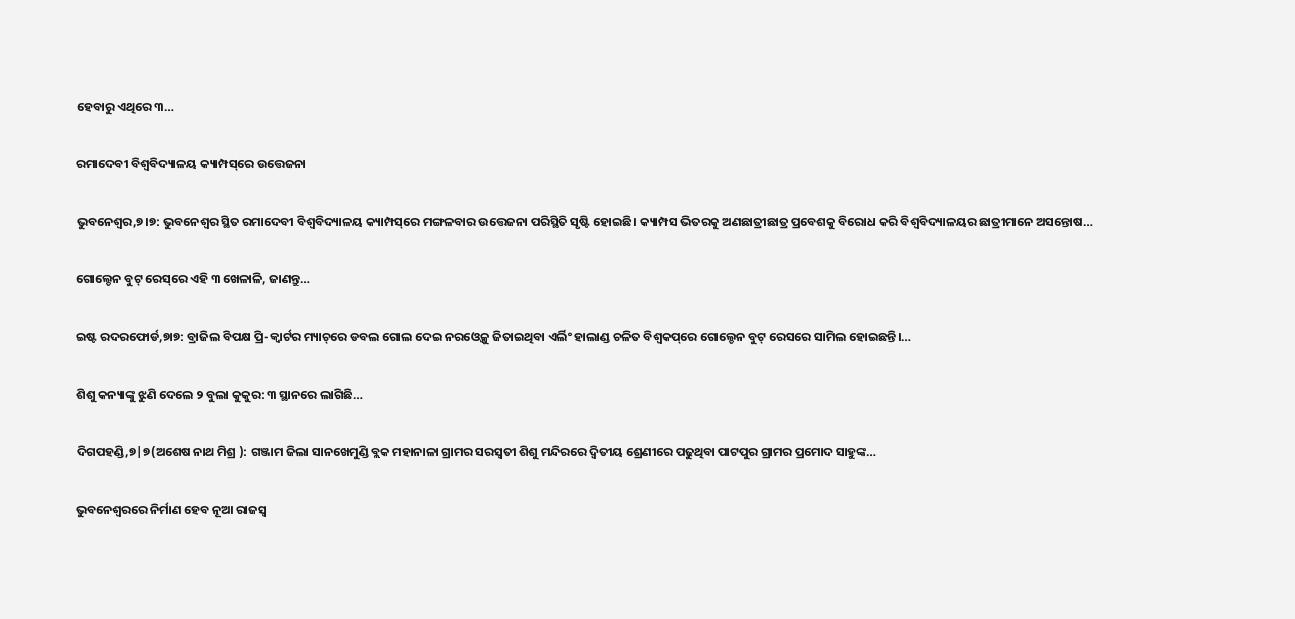ହେବାରୁ ଏଥିରେ ୩…

ରମାଦେବୀ ବିଶ୍ବବିଦ୍ୟାଳୟ କ୍ୟାମ୍ପସ୍‌ରେ ଉତ୍ତେଜନା

ଭୁବନେଶ୍ବର,୭।୭: ଭୁବନେଶ୍ବର ସ୍ଥିତ ରମାଦେବୀ ବିଶ୍ବବିଦ୍ୟାଳୟ କ୍ୟାମ୍ପସ୍‌ରେ ମଙ୍ଗଳବାର ଉତ୍ତେଜନା ପରିସ୍ଥିତି ସୃଷ୍ଟି ହୋଇଛି। କ୍ୟାମ୍ପସ ଭିତରକୁ ଅଣଛାତ୍ରୀଛାତ୍ର ପ୍ରବେଶକୁ ବିରୋଧ କରି ବିଶ୍ବବିଦ୍ୟାଳୟର ଛାତ୍ରୀମାନେ ଅସନ୍ତୋଷ…

ଗୋଲ୍ଡେନ ବୁଟ୍‌ ରେସ୍‌ରେ ଏହି ୩ ଖେଳାଳି, ଜାଣନ୍ତୁ…

ଇଷ୍ଟ ରଦରଫୋର୍ଡ,୭ା୭: ବ୍ରାଜିଲ ବିପକ୍ଷ ପ୍ରି-କ୍ୱାର୍ଟର ମ୍ୟାଚ୍‌ରେ ଡବଲ ଗୋଲ ଦେଇ ନରଓ୍ବେକୁ ଜିତାଇଥିବା ଏର୍ଲିଂ ହାଲାଣ୍ଡ ଚଳିତ ବିଶ୍ୱକପ୍‌ରେ ଗୋଲ୍ଡେନ ବୁଟ୍‌ ରେସରେ ସାମିଲ ହୋଇଛନ୍ତି।…

ଶିଶୁ କନ୍ୟାଙ୍କୁ ଝୁଣି ଦେଲେ ୨ ବୁଲା କୁକୁର: ୩ ସ୍ଥାନରେ ଲାଗିଛି…

ଦିଗପହଣ୍ଡି,୭|୭(ଅଶେଷ ନାଥ ମିଶ୍ର ): ଗଞ୍ଜାମ ଜିଲା ସାନଖେମୁଣ୍ଡି ବ୍ଲକ ମହାନାଳା ଗ୍ରାମର ସରସ୍ଵତୀ ଶିଶୁ ମନ୍ଦିରରେ ଦ୍ଵିତୀୟ ଶ୍ରେଣୀରେ ପଢୁଥିବା ପାଟପୁର ଗ୍ରାମର ପ୍ରମୋଦ ସାହୁଙ୍କ…

ଭୁବନେଶ୍ୱରରେ ନିର୍ମାଣ ହେବ ନୂଆ ରାଜସ୍ୱ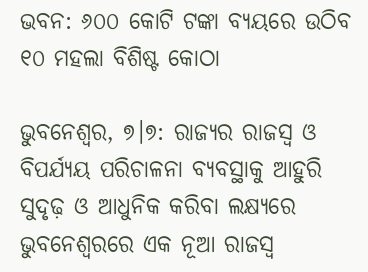ଭବନ: ୬୦୦ କୋଟି ଟଙ୍କା ବ୍ୟୟରେ ଉଠିବ ୧୦ ମହଲା ବିଶିଷ୍ଟ କୋଠା

ଭୁବନେଶ୍ୱର, ୭।୭: ରାଜ୍ୟର ରାଜସ୍ୱ ଓ ବିପର୍ଯ୍ୟୟ ପରିଚାଳନା ବ୍ୟବସ୍ଥାକୁ ଆହୁରି ସୁଦୃଢ଼ ଓ ଆଧୁନିକ କରିବା ଲକ୍ଷ୍ୟରେ ଭୁବନେଶ୍ୱରରେ ଏକ ନୂଆ ରାଜସ୍ୱ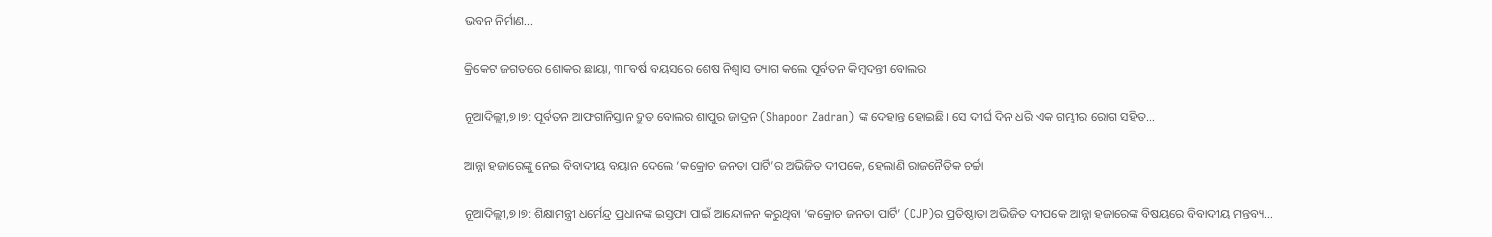ଭବନ ନିର୍ମାଣ…

କ୍ରିକେଟ ଜଗତରେ ଶୋକର ଛାୟା, ୩୮ବର୍ଷ ବୟସରେ ଶେଷ ନିଶ୍ୱାସ ତ୍ୟାଗ କଲେ ପୂର୍ବତନ କିମ୍ବଦନ୍ତୀ ବୋଲର

ନୂଆଦିଲ୍ଲୀ,୭।୭: ପୂର୍ବତନ ଆଫଗାନିସ୍ତାନ ଦ୍ରୁତ ବୋଲର ଶାପୁର ଜାଦ୍ରନ (Shapoor Zadran) ଙ୍କ ଦେହାନ୍ତ ହୋଇଛି। ସେ ଦୀର୍ଘ ଦିନ ଧରି ଏକ ଗମ୍ଭୀର ରୋଗ ସହିତ…

ଆନ୍ନା ହଜାରେଙ୍କୁ ନେଇ ବିବାଦୀୟ ବୟାନ ଦେଲେ ‘କକ୍ରୋଚ ଜନତା ପାର୍ଟି’ର ଅଭିଜିତ ଦୀପକେ, ହେଲାଣି ରାଜନୈତିକ ଚର୍ଚ୍ଚା

ନୂଆଦିଲ୍ଲୀ,୭।୭: ଶିକ୍ଷାମନ୍ତ୍ରୀ ଧର୍ମେନ୍ଦ୍ର ପ୍ରଧାନଙ୍କ ଇସ୍ତଫା ପାଇଁ ଆନ୍ଦୋଳନ କରୁଥିବା ‘କକ୍ରୋଚ ଜନତା ପାର୍ଟି’ (CJP)ର ପ୍ରତିଷ୍ଠାତା ଅଭିଜିତ ଦୀପକେ ଆନ୍ନା ହଜାରେଙ୍କ ବିଷୟରେ ବିବାଦୀୟ ମନ୍ତବ୍ୟ…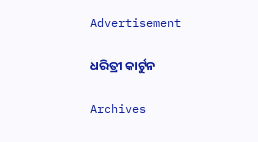Advertisement

ଧରିତ୍ରୀ କାର୍ଟୁନ

Archives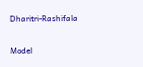Dharitri-Rashifala

Model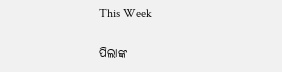This Week

ପିଲାଙ୍କ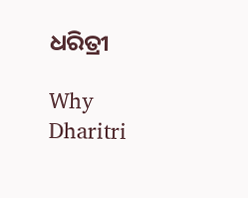ଧରିତ୍ରୀ

Why Dharitri